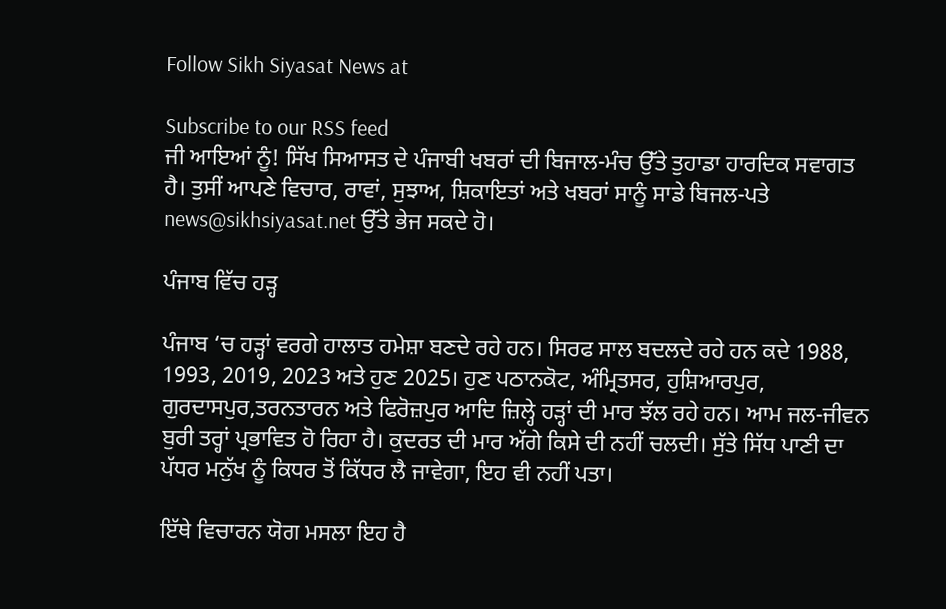Follow Sikh Siyasat News at

Subscribe to our RSS feed
ਜੀ ਆਇਆਂ ਨੂੰ! ਸਿੱਖ ਸਿਆਸਤ ਦੇ ਪੰਜਾਬੀ ਖਬਰਾਂ ਦੀ ਬਿਜਾਲ-ਮੰਚ ਉੱਤੇ ਤੁਹਾਡਾ ਹਾਰਦਿਕ ਸਵਾਗਤ ਹੈ। ਤੁਸੀਂ ਆਪਣੇ ਵਿਚਾਰ, ਰਾਵਾਂ, ਸੁਝਾਅ, ਸ਼ਿਕਾਇਤਾਂ ਅਤੇ ਖਬਰਾਂ ਸਾਨੂੰ ਸਾਡੇ ਬਿਜਲ-ਪਤੇ news@sikhsiyasat.net ਉੱਤੇ ਭੇਜ ਸਕਦੇ ਹੋ।

ਪੰਜਾਬ ਵਿੱਚ ਹੜ੍ਹ

ਪੰਜਾਬ ‘ਚ ਹੜ੍ਹਾਂ ਵਰਗੇ ਹਾਲਾਤ ਹਮੇਸ਼ਾ ਬਣਦੇ ਰਹੇ ਹਨ। ਸਿਰਫ ਸਾਲ ਬਦਲਦੇ ਰਹੇ ਹਨ ਕਦੇ 1988, 1993, 2019, 2023 ਅਤੇ ਹੁਣ 2025। ਹੁਣ ਪਠਾਨਕੋਟ, ਅੰਮ੍ਰਿਤਸਰ, ਹੁਸ਼ਿਆਰਪੁਰ, ਗੁਰਦਾਸਪੁਰ,ਤਰਨਤਾਰਨ ਅਤੇ ਫਿਰੋਜ਼ਪੁਰ ਆਦਿ ਜ਼ਿਲ੍ਹੇ ਹੜ੍ਹਾਂ ਦੀ ਮਾਰ ਝੱਲ ਰਹੇ ਹਨ। ਆਮ ਜਲ-ਜੀਵਨ ਬੁਰੀ ਤਰ੍ਹਾਂ ਪ੍ਰਭਾਵਿਤ ਹੋ ਰਿਹਾ ਹੈ। ਕੁਦਰਤ ਦੀ ਮਾਰ ਅੱਗੇ ਕਿਸੇ ਦੀ ਨਹੀਂ ਚਲਦੀ। ਸੁੱਤੇ ਸਿੱਧ ਪਾਣੀ ਦਾ ਪੱਧਰ ਮਨੁੱਖ ਨੂੰ ਕਿਧਰ ਤੋਂ ਕਿੱਧਰ ਲੈ ਜਾਵੇਗਾ, ਇਹ ਵੀ ਨਹੀਂ ਪਤਾ।

ਇੱਥੇ ਵਿਚਾਰਨ ਯੋਗ ਮਸਲਾ ਇਹ ਹੈ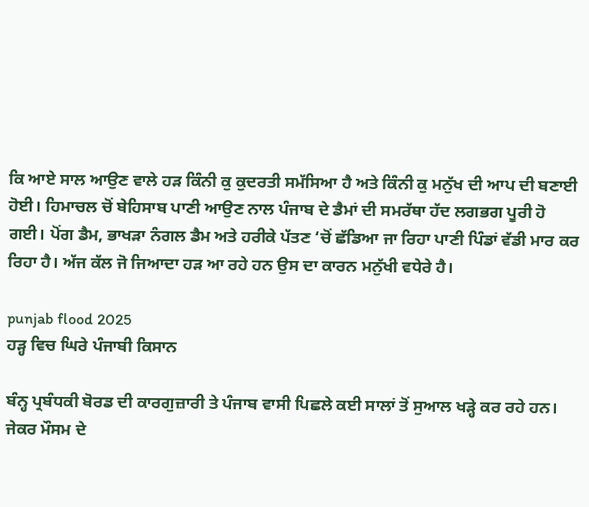ਕਿ ਆਏ ਸਾਲ ਆਉਣ ਵਾਲੇ ਹੜ ਕਿੰਨੀ ਕੁ ਕੁਦਰਤੀ ਸਮੱਸਿਆ ਹੈ ਅਤੇ ਕਿੰਨੀ ਕੁ ਮਨੁੱਖ ਦੀ ਆਪ ਦੀ ਬਣਾਈ ਹੋਈ। ਹਿਮਾਚਲ ਚੋਂ ਬੇਹਿਸਾਬ ਪਾਣੀ ਆਉਣ ਨਾਲ ਪੰਜਾਬ ਦੇ ਡੈਮਾਂ ਦੀ ਸਮਰੱਥਾ ਹੱਦ ਲਗਭਗ ਪੂਰੀ ਹੋ ਗਈ। ਪੋਂਗ ਡੈਮ, ਭਾਖੜਾ ਨੰਗਲ ਡੈਮ ਅਤੇ ਹਰੀਕੇ ਪੱਤਣ ‘ਚੋਂ ਛੱਡਿਆ ਜਾ ਰਿਹਾ ਪਾਣੀ ਪਿੰਡਾਂ ਵੱਡੀ ਮਾਰ ਕਰ ਰਿਹਾ ਹੈ। ਅੱਜ ਕੱਲ ਜੋ ਜਿਆਦਾ ਹੜ ਆ ਰਹੇ ਹਨ ਉਸ ਦਾ ਕਾਰਨ ਮਨੁੱਖੀ ਵਧੇਰੇ ਹੈ।

punjab flood 2025
ਹੜ੍ਹ ਵਿਚ ਘਿਰੇ ਪੰਜਾਬੀ ਕਿਸਾਨ

ਬੰਨ੍ਹ ਪ੍ਰਬੰਧਕੀ ਬੋਰਡ ਦੀ ਕਾਰਗੁਜ਼ਾਰੀ ਤੇ ਪੰਜਾਬ ਵਾਸੀ ਪਿਛਲੇ ਕਈ ਸਾਲਾਂ ਤੋਂ ਸੁਆਲ ਖੜ੍ਹੇ ਕਰ ਰਹੇ ਹਨ। ਜੇਕਰ ਮੌਸਮ ਦੇ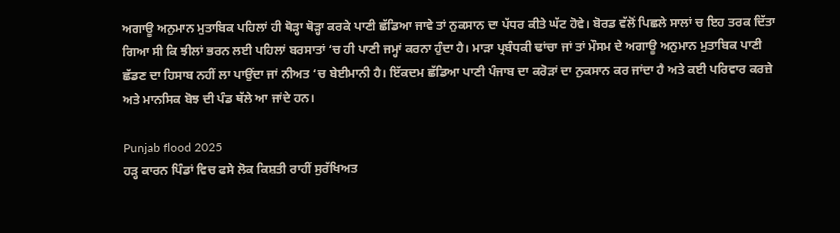ਅਗਾਊ ਅਨੁਮਾਨ ਮੁਤਾਬਿਕ ਪਹਿਲਾਂ ਹੀ ਥੋੜ੍ਹਾ ਥੋੜ੍ਹਾ ਕਰਕੇ ਪਾਣੀ ਛੱਡਿਆ ਜਾਵੇ ਤਾਂ ਨੁਕਸਾਨ ਦਾ ਪੱਧਰ ਕੀਤੇ ਘੱਟ ਹੋਵੇ। ਬੋਰਡ ਵੱਲੋਂ ਪਿਛਲੇ ਸਾਲਾਂ ਚ ਇਹ ਤਰਕ ਦਿੱਤਾ ਗਿਆ ਸੀ ਕਿ ਝੀਲਾਂ ਭਰਨ ਲਈ ਪਹਿਲਾਂ ਬਰਸਾਤਾਂ ‘ਚ ਹੀ ਪਾਣੀ ਜਮ੍ਹਾਂ ਕਰਨਾ ਹੁੰਦਾ ਹੈ। ਮਾੜਾ ਪ੍ਰਬੰਧਕੀ ਢਾਂਚਾ ਜਾਂ ਤਾਂ ਮੌਸਮ ਦੇ ਅਗਾਊ ਅਨੁਮਾਨ ਮੁਤਾਬਿਕ ਪਾਣੀ ਛੱਡਣ ਦਾ ਹਿਸਾਬ ਨਹੀਂ ਲਾ ਪਾਉਂਦਾ ਜਾਂ ਨੀਅਤ ‘ਚ ਬੇਈਮਾਨੀ ਹੈ। ਇੱਕਦਮ ਛੱਡਿਆ ਪਾਣੀ ਪੰਜਾਬ ਦਾ ਕਰੋੜਾਂ ਦਾ ਨੁਕਸਾਨ ਕਰ ਜਾਂਦਾ ਹੈ ਅਤੇ ਕਈ ਪਰਿਵਾਰ ਕਰਜ਼ੇ ਅਤੇ ਮਾਨਸਿਕ ਬੋਝ ਦੀ ਪੰਡ ਥੱਲੇ ਆ ਜਾਂਦੇ ਹਨ।

Punjab flood 2025
ਹੜ੍ਹ ਕਾਰਨ ਪਿੰਡਾਂ ਵਿਚ ਫਸੇ ਲੋਕ ਕਿਸ਼ਤੀ ਰਾਹੀਂ ਸੁਰੱਖਿਅਤ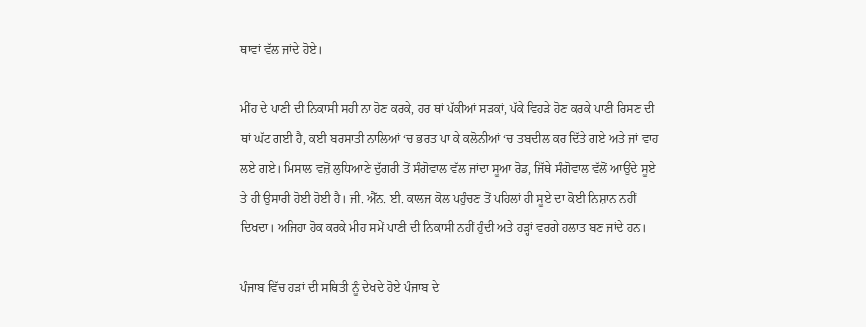ਥਾਵਾਂ ਵੱਲ ਜਾਂਦੇ ਹੋਏ।

ਮੀਂਹ ਦੇ ਪਾਣੀ ਦੀ ਨਿਕਾਸੀ ਸਹੀ ਨਾ ਹੋਣ ਕਰਕੇ, ਹਰ ਥਾਂ ਪੱਕੀਆਂ ਸੜਕਾਂ, ਪੱਕੇ ਵਿਹੜੇ ਹੋਣ ਕਰਕੇ ਪਾਣੀ ਰਿਸਣ ਦੀ ਥਾਂ ਘੱਟ ਗਈ ਹੈ, ਕਈ ਬਰਸਾਤੀ ਨਾਲਿਆਂ ‘ਚ ਭਰਤ ਪਾ ਕੇ ਕਲੋਨੀਆਂ ‘ਚ ਤਬਦੀਲ ਕਰ ਦਿੱਤੇ ਗਏ ਅਤੇ ਜਾਂ ਵਾਹ ਲਏ ਗਏ। ਮਿਸਾਲ ਵਜ਼ੋਂ ਲੁਧਿਆਣੇ ਦੁੱਗਰੀ ਤੋਂ ਸੰਗੋਵਾਲ ਵੱਲ ਜਾਂਦਾ ਸੂਆ ਰੋਡ, ਜਿੱਥੇ ਸੰਗੋਵਾਲ ਵੱਲੋਂ ਆਉਂਦੇ ਸੂਏ ਤੇ ਹੀ ਉਸਾਰੀ ਹੋਈ ਹੋਈ ਹੈ। ਜੀ. ਐੱਨ. ਈ. ਕਾਲਜ ਕੋਲ ਪਹੁੰਚਣ ਤੋਂ ਪਹਿਲਾਂ ਹੀ ਸੂਏ ਦਾ ਕੋਈ ਨਿਸ਼ਾਨ ਨਹੀਂ ਦਿਖਦਾ। ਅਜਿਹਾ ਹੋਕ ਕਰਕੇ ਮੀਹ ਸਮੇਂ ਪਾਣੀ ਦੀ ਨਿਕਾਸੀ ਨਹੀਂ ਹੁੰਦੀ ਅਤੇ ਹੜ੍ਹਾਂ ਵਰਗੇ ਹਲਾਤ ਬਣ ਜਾਂਦੇ ਹਨ।

ਪੰਜਾਬ ਵਿੱਚ ਹੜਾਂ ਦੀ ਸਥਿਤੀ ਨੂੰ ਦੇਖਦੇ ਹੋਏ ਪੰਜਾਬ ਦੇ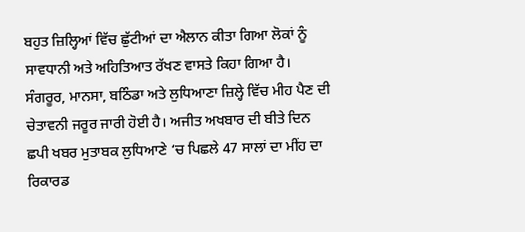ਬਹੁਤ ਜ਼ਿਲ੍ਹਿਆਂ ਵਿੱਚ ਛੁੱਟੀਆਂ ਦਾ ਐਲਾਨ ਕੀਤਾ ਗਿਆ ਲੋਕਾਂ ਨੂੰ ਸਾਵਧਾਨੀ ਅਤੇ ਅਹਿਤਿਆਤ ਰੱਖਣ ਵਾਸਤੇ ਕਿਹਾ ਗਿਆ ਹੈ। ਸੰਗਰੂਰ, ਮਾਨਸਾ, ਬਠਿੰਡਾ ਅਤੇ ਲੁਧਿਆਣਾ ਜ਼ਿਲ੍ਹੇ ਵਿੱਚ ਮੀਹ ਪੈਣ ਦੀ ਚੇਤਾਵਨੀ ਜਰੂਰ ਜਾਰੀ ਹੋਈ ਹੈ। ਅਜੀਤ ਅਖਬਾਰ ਦੀ ਬੀਤੇ ਦਿਨ ਛਪੀ ਖਬਰ ਮੁਤਾਬਕ ਲੁਧਿਆਣੇ ‘ਚ ਪਿਛਲੇ 47 ਸਾਲਾਂ ਦਾ ਮੀਂਹ ਦਾ ਰਿਕਾਰਡ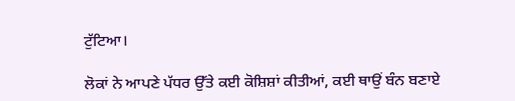ਟੁੱਟਿਆ।

ਲੋਕਾਂ ਨੇ ਆਪਣੇ ਪੱਧਰ ਉੱਤੇ ਕਈ ਕੋਸ਼ਿਸ਼ਾਂ ਕੀਤੀਆਂ, ਕਈ ਥਾਉਂ ਬੰਨ ਬਣਾਏ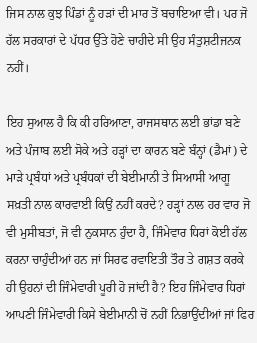ਜਿਸ ਨਾਲ ਕੁਝ ਪਿੰਡਾਂ ਨੂੰ ਹੜਾਂ ਦੀ ਮਾਰ ਤੋਂ ਬਚਾਇਆ ਵੀ। ਪਰ ਜੋ ਹੱਲ ਸਰਕਾਰਾਂ ਦੇ ਪੱਧਰ ਉੱਤੇ ਹੋਣੇ ਚਾਹੀਦੇ ਸੀ ਉਹ ਸੰਤੁਸ਼ਟੀਜਨਕ ਨਹੀਂ।

ਇਹ ਸੁਆਲ ਹੈ ਕਿ ਕੀ ਹਰਿਆਣਾ, ਰਾਜਸਥਾਨ ਲਈ ਭਾਂਡਾ ਬਣੇ ਅਤੇ ਪੰਜਾਬ ਲਈ ਸੋਕੇ ਅਤੇ ਹੜ੍ਹਾਂ ਦਾ ਕਾਰਨ ਬਣੇ ਬੰਨ੍ਹਾਂ (ਡੈਮਾਂ) ਦੇ ਮਾੜੇ ਪ੍ਰਬੰਧਾਂ ਅਤੇ ਪ੍ਰਬੰਧਕਾਂ ਦੀ ਬੇਈਮਾਨੀ ਤੇ ਸਿਆਸੀ ਆਗੂ ਸਖ਼ਤੀ ਨਾਲ ਕਾਰਵਾਈ ਕਿਉਂ ਨਹੀਂ ਕਰਦੇ? ਹੜ੍ਹਾਂ ਨਾਲ ਹਰ ਵਾਰ ਜੋ ਵੀ ਮੁਸੀਬਤਾਂ, ਜੋ ਵੀ ਨੁਕਸਾਨ ਹੁੰਦਾ ਹੈ, ਜਿੰਮੇਵਾਰ ਧਿਰਾਂ ਕੋਈ ਹੱਲ ਕਰਨਾ ਚਾਹੁੰਦੀਆਂ ਹਨ ਜਾਂ ਸਿਰਫ ਰਵਾਇਤੀ ਤੌਰ ਤੇ ਗਸ਼ਤ ਕਰਕੇ ਹੀ ਉਹਨਾਂ ਦੀ ਜਿੰਮੇਵਾਰੀ ਪੂਰੀ ਹੋ ਜਾਂਦੀ ਹੈ? ਇਹ ਜਿੰਮੇਵਾਰ ਧਿਰਾਂ ਆਪਣੀ ਜਿੰਮੇਵਾਰੀ ਕਿਸੇ ਬੇਈਮਾਨੀ ਚੋਂ ਨਹੀਂ ਨਿਭਾਉਂਦੀਆਂ ਜਾਂ ਫਿਰ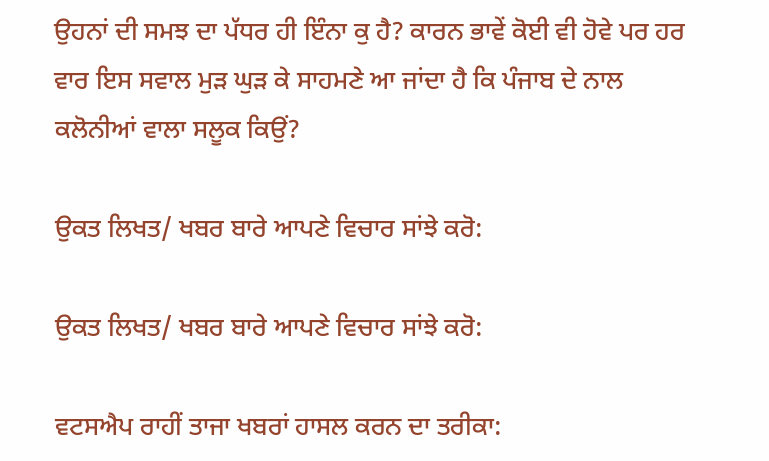ਉਹਨਾਂ ਦੀ ਸਮਝ ਦਾ ਪੱਧਰ ਹੀ ਇੰਨਾ ਕੁ ਹੈ? ਕਾਰਨ ਭਾਵੇਂ ਕੋਈ ਵੀ ਹੋਵੇ ਪਰ ਹਰ ਵਾਰ ਇਸ ਸਵਾਲ ਮੁੜ ਘੁੜ ਕੇ ਸਾਹਮਣੇ ਆ ਜਾਂਦਾ ਹੈ ਕਿ ਪੰਜਾਬ ਦੇ ਨਾਲ ਕਲੋਨੀਆਂ ਵਾਲਾ ਸਲੂਕ ਕਿਉਂ?

ਉਕਤ ਲਿਖਤ/ ਖਬਰ ਬਾਰੇ ਆਪਣੇ ਵਿਚਾਰ ਸਾਂਝੇ ਕਰੋ:

ਉਕਤ ਲਿਖਤ/ ਖਬਰ ਬਾਰੇ ਆਪਣੇ ਵਿਚਾਰ ਸਾਂਝੇ ਕਰੋ:

ਵਟਸਐਪ ਰਾਹੀਂ ਤਾਜਾ ਖਬਰਾਂ ਹਾਸਲ ਕਰਨ ਦਾ ਤਰੀਕਾ: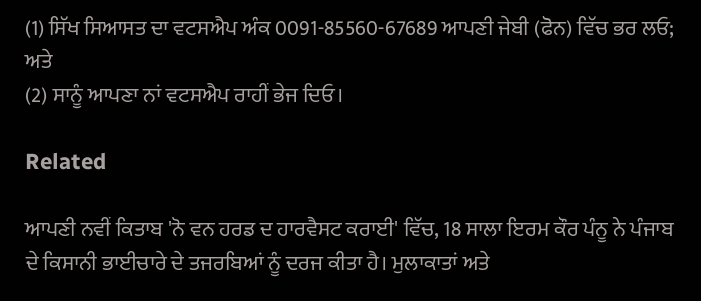(1) ਸਿੱਖ ਸਿਆਸਤ ਦਾ ਵਟਸਐਪ ਅੰਕ 0091-85560-67689 ਆਪਣੀ ਜੇਬੀ (ਫੋਨ) ਵਿੱਚ ਭਰ ਲਓ; ਅਤੇ
(2) ਸਾਨੂੰ ਆਪਣਾ ਨਾਂ ਵਟਸਐਪ ਰਾਹੀਂ ਭੇਜ ਦਿਓ।

Related

ਆਪਣੀ ਨਵੀਂ ਕਿਤਾਬ 'ਨੋ ਵਨ ਹਰਡ ਦ ਹਾਰਵੈਸਟ ਕਰਾਈ' ਵਿੱਚ, 18 ਸਾਲਾ ਇਰਮ ਕੌਰ ਪੰਨੂ ਨੇ ਪੰਜਾਬ ਦੇ ਕਿਸਾਨੀ ਭਾਈਚਾਰੇ ਦੇ ਤਜਰਬਿਆਂ ਨੂੰ ਦਰਜ ਕੀਤਾ ਹੈ। ਮੁਲਾਕਾਤਾਂ ਅਤੇ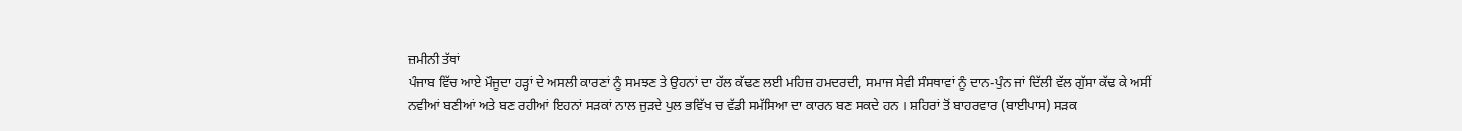ਜ਼ਮੀਨੀ ਤੱਥਾਂ
ਪੰਜਾਬ ਵਿੱਚ ਆਏ ਮੌਜੂਦਾ ਹੜ੍ਹਾਂ ਦੇ ਅਸਲੀ ਕਾਰਣਾਂ ਨੂੰ ਸਮਝਣ ਤੇ ਉਹਨਾਂ ਦਾ ਹੱਲ ਕੱਢਣ ਲਈ ਮਹਿਜ਼ ਹਮਦਰਦੀ, ਸਮਾਜ ਸੇਵੀ ਸੰਸਥਾਵਾਂ ਨੂੰ ਦਾਨ-ਪੁੰਨ ਜਾਂ ਦਿੱਲੀ ਵੱਲ ਗੁੱਸਾ ਕੱਢ ਕੇ ਅਸੀਂ
ਨਵੀਆਂ ਬਣੀਆਂ ਅਤੇ ਬਣ ਰਹੀਆਂ ਇਹਨਾਂ ਸੜਕਾਂ ਨਾਲ ਜੁੜਦੇ ਪੁਲ ਭਵਿੱਖ ਚ ਵੱਡੀ ਸਮੱਸਿਆ ਦਾ ਕਾਰਨ ਬਣ ਸਕਦੇ ਹਨ । ਸ਼ਹਿਰਾਂ ਤੋਂ ਬਾਹਰਵਾਰ (ਬਾਈਪਾਸ) ਸੜਕ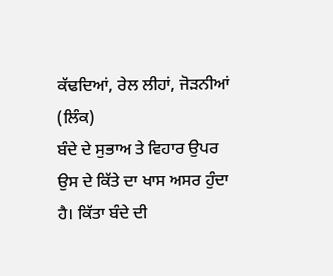ਕੱਢਦਿਆਂ, ਰੇਲ ਲੀਹਾਂ, ਜੋੜਨੀਆਂ (ਲਿੰਕ)
ਬੰਦੇ ਦੇ ਸੁਭਾਅ ਤੇ ਵਿਹਾਰ ਉਪਰ ਉਸ ਦੇ ਕਿੱਤੇ ਦਾ ਖਾਸ ਅਸਰ ਹੁੰਦਾ ਹੈ। ਕਿੱਤਾ ਬੰਦੇ ਦੀ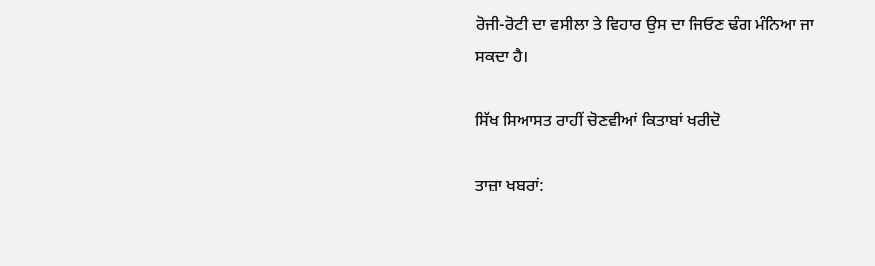ਰੋਜੀ-ਰੋਟੀ ਦਾ ਵਸੀਲਾ ਤੇ ਵਿਹਾਰ ਉਸ ਦਾ ਜਿਓਣ ਢੰਗ ਮੰਨਿਆ ਜਾ ਸਕਦਾ ਹੈ।

ਸਿੱਖ ਸਿਆਸਤ ਰਾਹੀਂ ਚੋਣਵੀਆਂ ਕਿਤਾਬਾਂ ਖਰੀਦੋ

ਤਾਜ਼ਾ ਖਬਰਾਂ: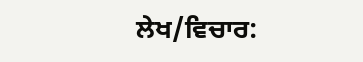ਲੇਖ/ਵਿਚਾਰ: